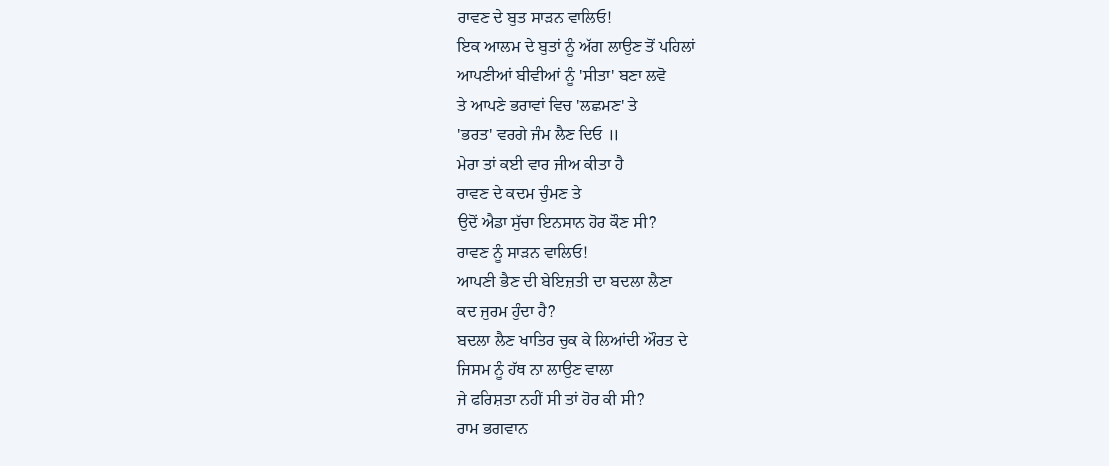ਰਾਵਣ ਦੇ ਬੁਤ ਸਾੜਨ ਵਾਲਿਓ!
ਇਕ ਆਲਮ ਦੇ ਬੁਤਾਂ ਨੂੰ ਅੱਗ ਲਾਉਣ ਤੋਂ ਪਹਿਲਾਂ
ਆਪਣੀਆਂ ਬੀਵੀਆਂ ਨੂੰ 'ਸੀਤਾ' ਬਣਾ ਲਵੋ
ਤੇ ਆਪਣੇ ਭਰਾਵਾਂ ਵਿਚ 'ਲਛਮਣ' ਤੇ
'ਭਰਤ' ਵਰਗੇ ਜੰਮ ਲੈਣ ਦਿਓ ॥
ਮੇਰਾ ਤਾਂ ਕਈ ਵਾਰ ਜੀਅ ਕੀਤਾ ਹੈ
ਰਾਵਣ ਦੇ ਕਦਮ ਚੁੰਮਣ ਤੇ
ਉਦੋਂ ਐਡਾ ਸੁੱਚਾ ਇਨਸਾਨ ਹੋਰ ਕੌਣ ਸੀ?
ਰਾਵਣ ਨੂੰ ਸਾੜਨ ਵਾਲਿਓ!
ਆਪਣੀ ਭੈਣ ਦੀ ਬੇਇਜ਼ਤੀ ਦਾ ਬਦਲਾ ਲੈਣਾ
ਕਦ ਜੁਰਮ ਹੁੰਦਾ ਹੈ?
ਬਦਲਾ ਲੈਣ ਖਾਤਿਰ ਚੁਕ ਕੇ ਲਿਆਂਦੀ ਔਰਤ ਦੇ
ਜਿਸਮ ਨੂੰ ਹੱਥ ਨਾ ਲਾਉਣ ਵਾਲਾ
ਜੇ ਫਰਿਸ਼ਤਾ ਨਹੀਂ ਸੀ ਤਾਂ ਹੋਰ ਕੀ ਸੀ?
ਰਾਮ ਭਗਵਾਨ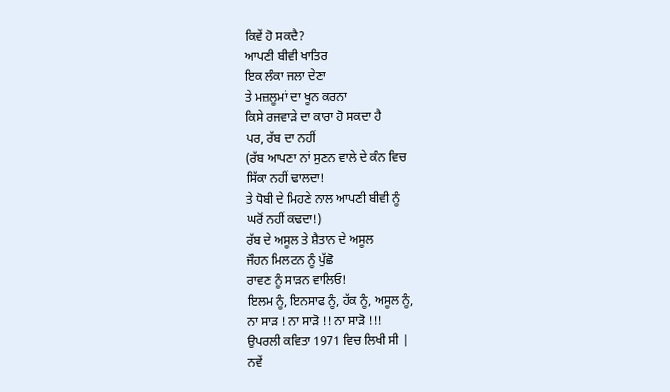ਕਿਵੇਂ ਹੋ ਸਕਦੈ?
ਆਪਣੀ ਬੀਵੀ ਖਾਤਿਰ
ਇਕ ਲੰਕਾ ਜਲਾ ਦੇਣਾ
ਤੇ ਮਜ਼ਲੂਮਾਂ ਦਾ ਖੂਨ ਕਰਨਾ
ਕਿਸੇ ਰਜਵਾੜੇ ਦਾ ਕਾਰਾ ਹੋ ਸਕਦਾ ਹੈ
ਪਰ, ਰੱਬ ਦਾ ਨਹੀਂ
(ਰੱਬ ਆਪਣਾ ਨਾਂ ਸੁਣਨ ਵਾਲੇ ਦੇ ਕੰਨ ਵਿਚ
ਸਿੱਕਾ ਨਹੀਂ ਢਾਲਦਾ!
ਤੇ ਧੋਬੀ ਦੇ ਮਿਹਣੇ ਨਾਲ ਆਪਣੀ ਬੀਵੀ ਨੂੰ
ਘਰੋਂ ਨਹੀਂ ਕਢਦਾ!)
ਰੱਬ ਦੇ ਅਸੂਲ ਤੇ ਸ਼ੈਤਾਨ ਦੇ ਅਸੂਲ
ਜੌਹਨ ਮਿਲਟਨ ਨੂੰ ਪੁੱਛੋ
ਰਾਵਣ ਨੂੰ ਸਾੜਨ ਵਾਲਿਓ!
ਇਲਮ ਨੂੰ, ਇਨਸਾਫ ਨੂੰ, ਹੱਕ ਨੂੰ, ਅਸੂਲ ਨੂੰ,
ਨਾ ਸਾੜ ! ਨਾ ਸਾੜੋ !! ਨਾ ਸਾੜੋ !!!
ਉਪਰਲੀ ਕਵਿਤਾ 1971 ਵਿਚ ਲਿਖੀ ਸੀ |
ਨਵੇਂ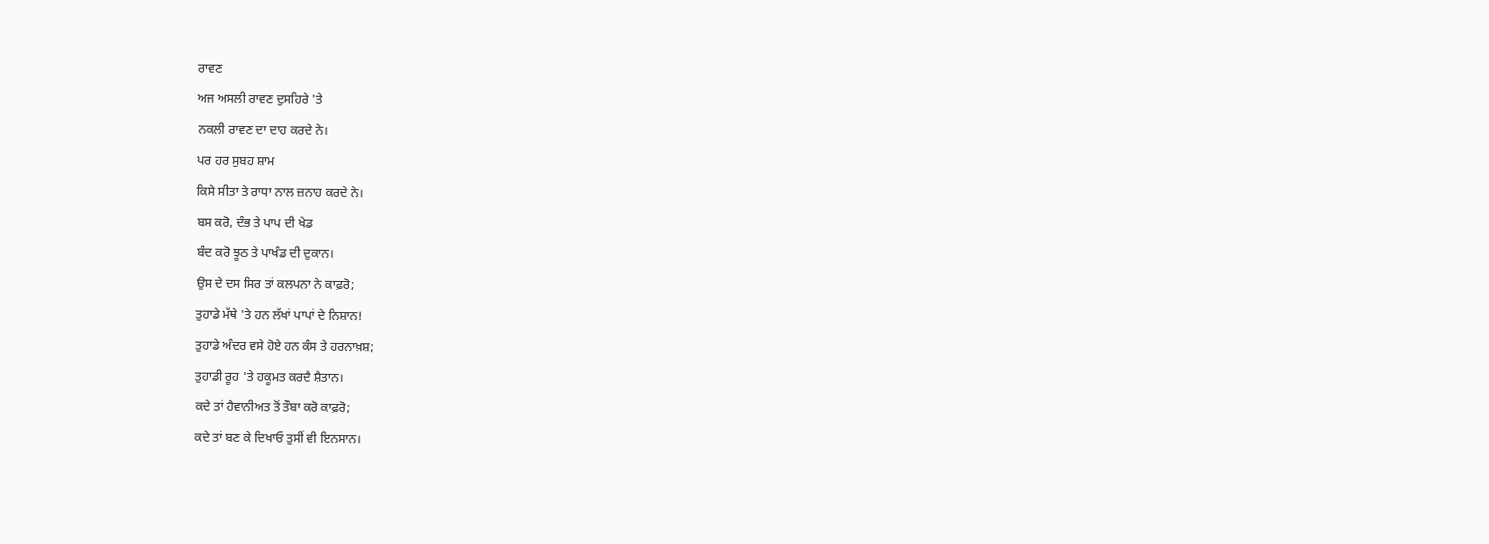ਰਾਵਣ
ਅਜ ਅਸਲੀ ਰਾਵਣ ਦੁਸਹਿਰੇ 'ਤੇ
ਨਕਲੀ ਰਾਵਣ ਦਾ ਦਾਹ ਕਰਦੇ ਨੇ।
ਪਰ ਹਰ ਸੁਬਹ ਸ਼ਾਮ
ਕਿਸੇ ਸੀਤਾ ਤੇ ਰਾਧਾ ਨਾਲ ਜ਼ਨਾਹ ਕਰਦੇ ਨੇ।
ਬਸ ਕਰੋ, ਦੰਭ ਤੇ ਪਾਪ ਦੀ ਖੇਡ
ਬੰਦ ਕਰੋ ਝੂਠ ਤੇ ਪਾਖੰਡ ਦੀ ਦੁਕਾਨ।
ਉਸ ਦੇ ਦਸ ਸਿਰ ਤਾਂ ਕਲਪਨਾ ਨੇ ਕਾਫ਼ਰੋ;
ਤੁਹਾਡੇ ਮੱਥੇ 'ਤੇ ਹਨ ਲੱਖਾਂ ਪਾਪਾਂ ਦੇ ਨਿਸ਼ਾਨ!
ਤੁਹਾਡੇ ਅੰਦਰ ਵਸੇ ਹੋਏ ਹਨ ਕੰਸ ਤੇ ਹਰਨਾਖ਼ਸ਼;
ਤੁਹਾਡੀ ਰੂਹ 'ਤੇ ਹਕੂਮਤ ਕਰਦੈ ਸ਼ੈਤਾਨ।
ਕਦੇ ਤਾਂ ਹੈਵਾਨੀਅਤ ਤੋਂ ਤੌਬਾ ਕਰੋ ਕਾਫ਼ਰੋ;
ਕਦੇ ਤਾਂ ਬਣ ਕੇ ਦਿਖਾਓ ਤੁਸੀਂ ਵੀ ਇਨਸਾਨ।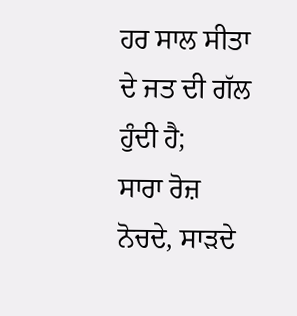ਹਰ ਸਾਲ ਸੀਤਾ ਦੇ ਜਤ ਦੀ ਗੱਲ ਹੁੰਦੀ ਹੈ;
ਸਾਰਾ ਰੋਜ਼ ਨੋਚਦੇ, ਸਾੜਦੇ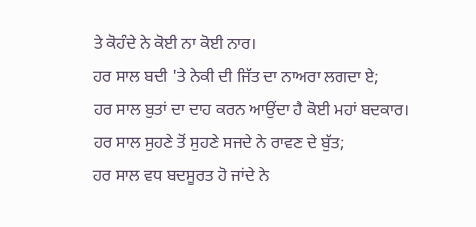ਤੇ ਕੋਹੰਦੇ ਨੇ ਕੋਈ ਨਾ ਕੋਈ ਨਾਰ।
ਹਰ ਸਾਲ ਬਦੀ 'ਤੇ ਨੇਕੀ ਦੀ ਜਿੱਤ ਦਾ ਨਾਅਰਾ ਲਗਦਾ ਏ;
ਹਰ ਸਾਲ ਬੁਤਾਂ ਦਾ ਦਾਹ ਕਰਨ ਆਉਂਦਾ ਹੈ ਕੋਈ ਮਹਾਂ ਬਦਕਾਰ।
ਹਰ ਸਾਲ ਸੁਹਣੇ ਤੋਂ ਸੁਹਣੇ ਸਜਦੇ ਨੇ ਰਾਵਣ ਦੇ ਬੁੱਤ;
ਹਰ ਸਾਲ ਵਧ ਬਦਸੂਰਤ ਹੋ ਜਾਂਦੇ ਨੇ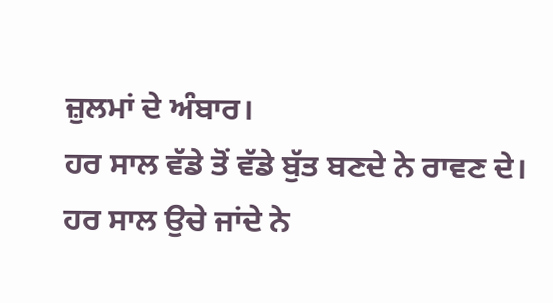ਜ਼ੁਲਮਾਂ ਦੇ ਅੰਬਾਰ।
ਹਰ ਸਾਲ ਵੱਡੇ ਤੋਂ ਵੱਡੇ ਬੁੱਤ ਬਣਦੇ ਨੇ ਰਾਵਣ ਦੇ।
ਹਰ ਸਾਲ ਉਚੇ ਜਾਂਦੇ ਨੇ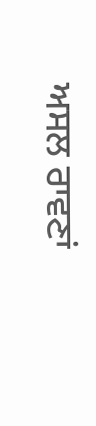ਅਸਲ ਰਾਵਣਾਂ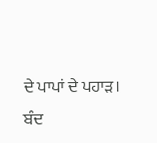ਦੇ ਪਾਪਾਂ ਦੇ ਪਹਾੜ।
ਬੰਦ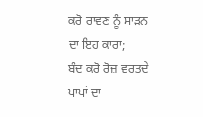ਕਰੋ ਰਾਵਣ ਨੂੰ ਸਾੜਨ ਦਾ ਇਹ ਕਾਰਾ;
ਬੰਦ ਕਰੋ ਰੋਜ਼ ਵਰਤਦੇ ਪਾਪਾਂ ਦਾ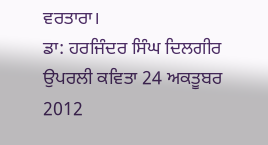ਵਰਤਾਰਾ।
ਡਾ: ਹਰਜਿੰਦਰ ਸਿੰਘ ਦਿਲਗੀਰ
ਉਪਰਲੀ ਕਵਿਤਾ 24 ਅਕਤੂਬਰ 2012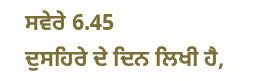ਸਵੇਰੇ 6.45
ਦੁਸਹਿਰੇ ਦੇ ਦਿਨ ਲਿਖੀ ਹੈ,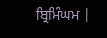ਬ੍ਰਿਮਿੰਘਮ |